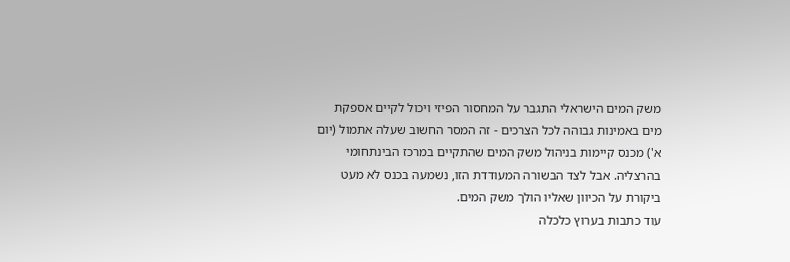משק המים הישראלי התגבר על המחסור הפיזי ויכול לקיים אספקת מים באמינות גבוהה לכל הצרכים - זה המסר החשוב שעלה אתמול (יום א') מכנס קיימות בניהול משק המים שהתקיים במרכז הבינתחומי בהרצליה. אבל לצד הבשורה המעודדת הזו, נשמעה בכנס לא מעט ביקורת על הכיוון שאליו הולך משק המים.
עוד כתבות בערוץ כלכלה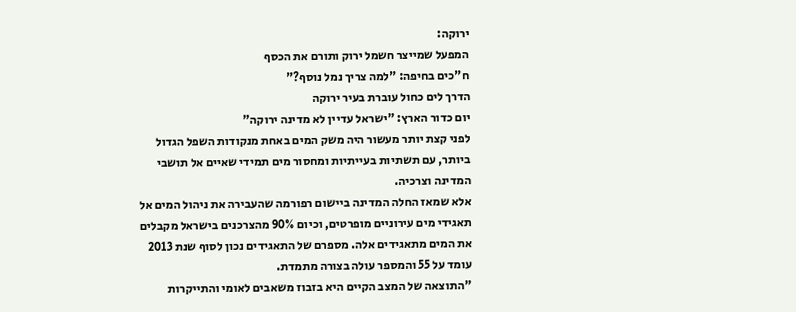ירוקה:
המפעל שמייצר חשמל ירוק ותורם את הכסף
ח"כים בחיפה: "למה צריך נמל נוסף?"
הדרך לים כחול עוברת בעיר ירוקה
יום כדור הארץ: "ישראל עדיין לא מדינה ירוקה"
לפני קצת יותר מעשור היה משק המים באחת מנקודות השפל הגדול ביותר, עם תשתיות בעייתיות ומחסור מים תמידי שאיים אל תושבי המדינה וצרכיה.
אלא שמאז החלה המדינה ביישום רפורמה שהעבירה את ניהול המים אל תאגידי מים עירוניים מופרטים, וכיום 90% מהצרכנים בישראל מקבלים את המים מתאגידים אלה. מספרם של התאגידים נכון לסוף שנת 2013 עומד על 55 והמספר עולה בצורה מתמדת.
"התוצאה של המצב הקיים היא בזבוז משאבים לאומי והתייקרות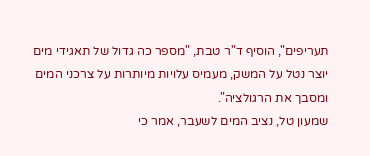תעריפים", הוסיף ד"ר טבת, "מספר כה גדול של תאגידי מים יוצר נטל על המשק, מעמיס עלויות מיותרות על צרכני המים ומסבך את הרגולציה".
שמעון טל, נציב המים לשעבר, אמר כי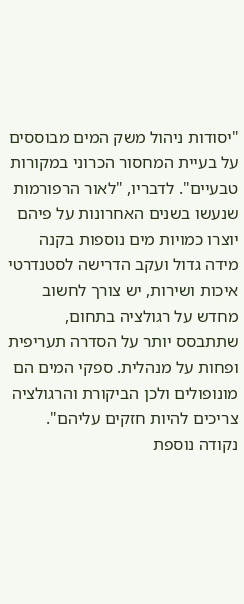"יסודות ניהול משק המים מבוססים על בעיית המחסור הכרוני במקורות טבעיים". לדבריו, "לאור הרפורמות שנעשו בשנים האחרונות על פיהם יוצרו כמויות מים נוספות בקנה מידה גדול ועקב הדרישה לסטנדרטי איכות ושירות, יש צורך לחשוב מחדש על רגולציה בתחום, שתתבסס יותר על הסדרה תעריפית ופחות על מנהלית. ספקי המים הם מונופולים ולכן הביקורת והרגולציה צריכים להיות חזקים עליהם".
נקודה נוספת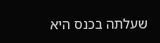שעלתה בכנס היא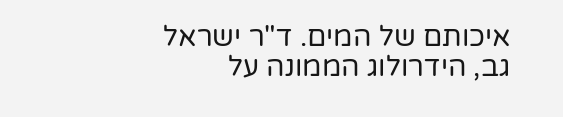איכותם של המים. ד"ר ישראל גב, הידרולוג הממונה על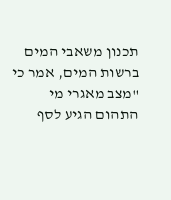תכנון משאבי המים ברשות המים, אמר כי "מצב מאגרי מי התהום הגיע לסף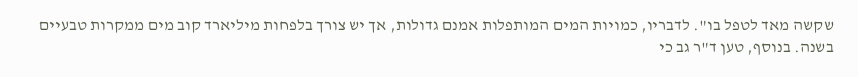שקשה מאד לטפל בו". לדבריו, כמויות המים המותפלות אמנם גדולות, אך יש צורך בלפחות מיליארד קוב מים ממקרות טבעיים בשנה. בנוסף, טען ד"ר גב כי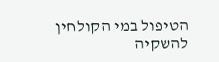הטיפול במי הקולחין להשקיה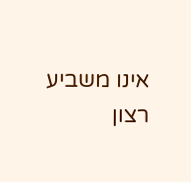אינו משביע רצון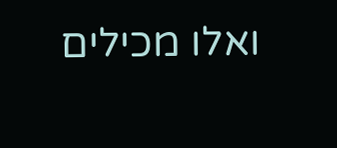ואלו מכילים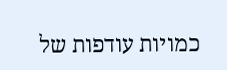כמויות עודפות של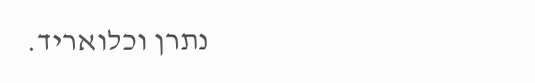נתרן וכלואריד.